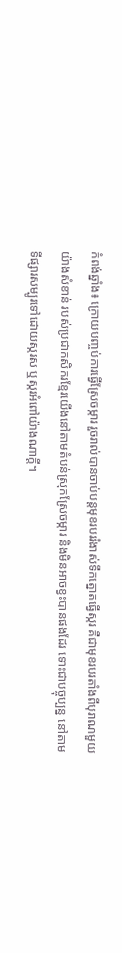កំពង់ឆ្នាំង៖ ក្រោយបញ្ចប់ការធ្វើស្រែចម្ការ រួចរាល់បានចាប់បន្តមុខរបររំងាស់ទឹកត្នោតធ្វើស្ករ គឺជាមុខរបរតាំងពីបុរាណមួយយ៉ាងសំខាន់ របស់ប្រជាកសិករខ្មែរយើងនៅតាមតំបន់ស្រុកស្រែចម្ការ និងមិនអាចខ្វះបានផងដែរ ទោះជាបច្ចុប្បន្ន នៅតាមទីផ្សារសម្បូរទៅដោយស្ករស ឬស្ករអំពៅយ៉ាងណាក្តី។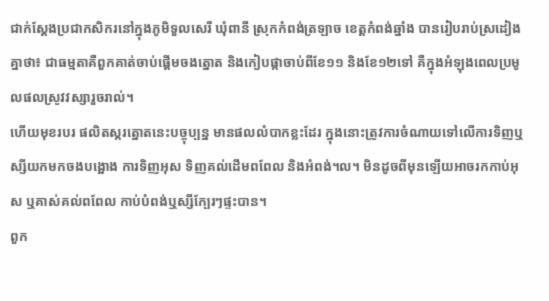ជាក់ស្តែងប្រជាកសិករនៅក្នុងភូមិទួលសេរី ឃុំពានី ស្រុកកំពង់ត្រឡាច ខេត្តកំពង់ឆ្នាំង បានរៀបរាប់ស្រដៀងគ្នាថា៖ ជាធម្មតាគឺពួកគាត់ចាប់ផ្ដើមចងត្នោត និងកៀបផ្កាចាប់ពីខែ១១ និងខែ១២ទៅ គឺក្នុងអំឡុងពេលប្រមូលផលស្រូវវស្សារួចរាល់។
ហើយមុខរបរ ផលិតស្ករត្នោតនេះបច្ចុប្បន្ន មានផលលំបាកខ្លះដែរ ក្នុងនោះត្រូវការចំណាយទៅលើការទិញឬស្សីយកមកចងបង្អោង ការទិញអុស ទិញគល់ដើមពពែល និងអំពង់។ល។ មិនដូចពីមុនឡើយអាចរកកាប់អុស ឬគាស់គល់ពពែល កាប់បំពង់ឬស្សីក្បែរៗផ្ទះបាន។
ពួក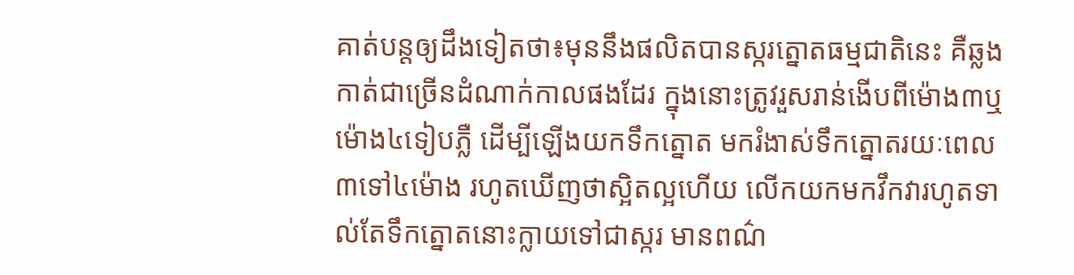គាត់បន្តឲ្យដឹងទៀតថា៖មុននឹងផលិតបានស្ករត្នោតធម្មជាតិនេះ គឺឆ្លងកាត់ជាច្រើនដំណាក់កាលផងដែរ ក្នុងនោះត្រូវរួសរាន់ងើបពីម៉ោង៣ឬម៉ោង៤ទៀបភ្លឺ ដើម្បីឡើងយកទឹកត្នោត មករំងាស់ទឹកត្នោតរយៈពេល៣ទៅ៤ម៉ោង រហូតឃើញថាស្អិតល្អហើយ លើកយកមកវឹកវារហូតទាល់តែទឹកត្នោតនោះក្លាយទៅជាស្ករ មានពណ៌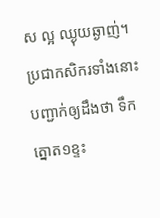ស ល្អ ឈ្ងុយឆ្ងាញ់។
ប្រជាកសិករទាំងនោះបញ្ជាក់ឲ្យដឹងថា ទឹកត្នោត១ខ្ទះ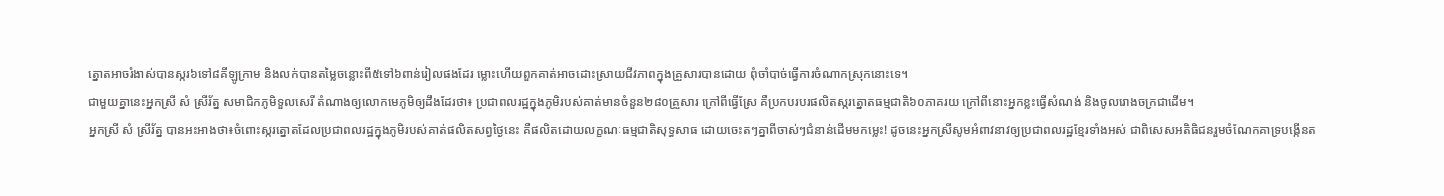ត្នោតអាចរំងាស់បានស្ករ៦ទៅ៨គីឡូក្រាម និងលក់បានតម្លៃចន្លោះពី៥ទៅ៦ពាន់រៀលផងដែរ ម្លោះហើយពួកគាត់អាចដោះស្រាយជីវភាពក្នុងគ្រួសារបានដោយ ពុំចាំបាច់ធ្វើការចំណាកស្រុកនោះទេ។
ជាមួយគ្នានេះអ្នកស្រី សំ ស្រីរ័ត្ន សមាជិកភូមិទួលសេរី តំណាងឲ្យលោកមេភូមិឲ្យដឹងដែរថា៖ ប្រជាពលរដ្ឋក្នុងភូមិរបស់គាត់មានចំនួន២៨០គ្រួសារ ក្រៅពីធ្វើស្រែ គឺប្រកបរបរផលិតស្ករត្នោតធម្មជាតិ៦០ភាគរយ ក្រៅពីនោះអ្នកខ្លះធ្វើសំណង់ និងចូលរោងចក្រជាដើម។
អ្នកស្រី សំ ស្រីរ័ត្ន បានអះអាងថា៖ចំពោះស្ករត្នោតដែលប្រជាពលរដ្ឋក្នុងភូមិរបស់គាត់ផលិតសព្វថ្ងៃនេះ គឺផលិតដោយលក្ខណៈធម្មជាតិសុទ្ធសាធ ដោយចេះតៗគ្នាពីចាស់ៗជំនាន់ដើមមកម្លេះ! ដូចនេះអ្នកស្រីសូមអំពាវនាវឲ្យប្រជាពលរដ្ឋខ្មែរទាំងអស់ ជាពិសេសអតិធិជនរួមចំណែកគាទ្របង្កើនត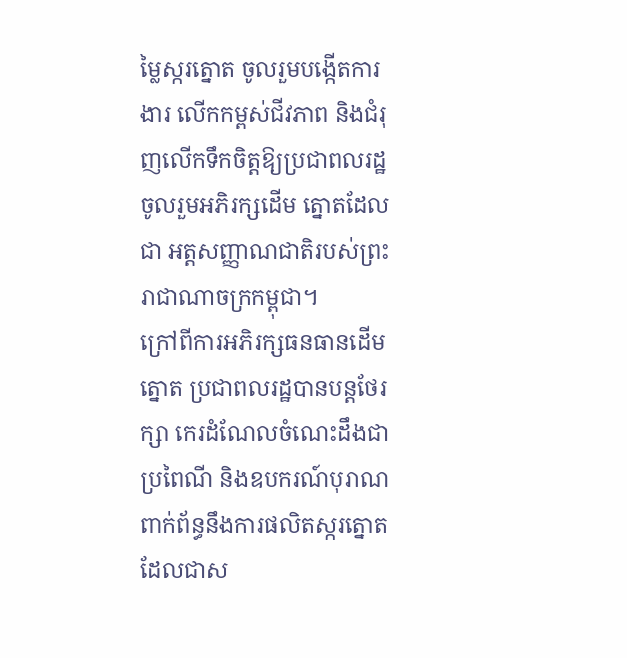ម្លៃស្ករត្នោត ចូលរួមបង្កើតការងារ លើកកម្ពស់ជីវភាព និងជំរុញលើកទឹកចិត្តឱ្យប្រជាពលរដ្ឋ ចូលរួមអភិរក្សដើម ត្នោតដែលជា អត្តសញ្ញាណជាតិរបស់ព្រះរាជាណាចក្រកម្ពុជា។
ក្រៅពីការអភិរក្សធនធានដើមត្នោត ប្រជាពលរដ្ឋបានបន្តថែរក្សា កេរដំណែលចំណេះដឹងជាប្រពៃណី និងឧបករណ៍បុរាណពាក់ព័ន្ធនឹងការផលិតស្ករត្នោត ដែលជាស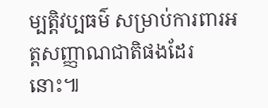ម្បត្តិវប្បធម៌ សម្រាប់ការពារអត្តសញ្ញាណជាតិផងដែរនោះ៕